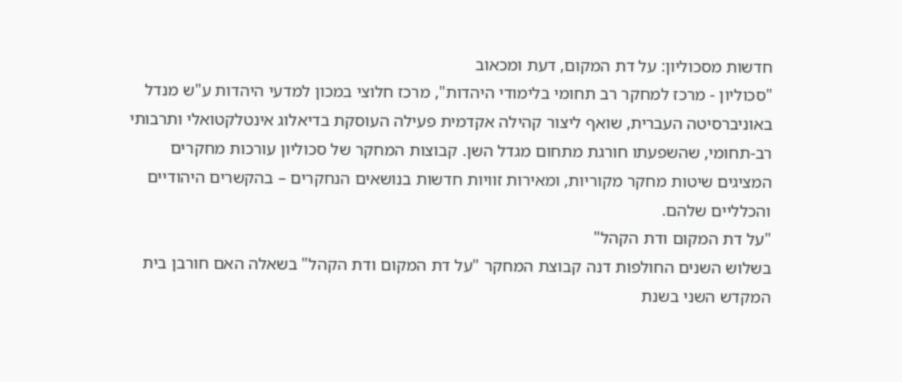חדשות מסכוליון: על דת המקום, דעת ומכאוב
"סכוליון - מרכז למחקר רב תחומי בלימודי היהדות", מרכז חלוצי במכון למדעי היהדות ע"ש מנדל באוניברסיטה העברית, שואף ליצור קהילה אקדמית פעילה העוסקת בדיאלוג אינטלקטואלי ותרבותי רב-תחומי, שהשפעתו חורגת מתחום מגדל השן. קבוצות המחקר של סכוליון עורכות מחקרים המציגים שיטות מחקר מקוריות, ומאירות זוויות חדשות בנושאים הנחקרים – בהקשרים היהודיים והכלליים שלהם.
"על דת המקום ודת הקהל"
בשלוש השנים החולפות דנה קבוצת המחקר "על דת המקום ודת הקהל" בשאלה האם חורבן בית המקדש השני בשנת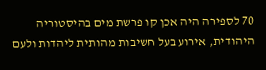70 לספירה היה אכן קו פרשת מים בהיסטוריה היהודית, אירוע בעל חשיבות מהותית ליהדות ולעם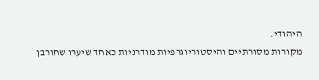היהודי.
מקורות מסורתיים והיסטוריוגרפיות מודרניות כאחד שיערו שחורבן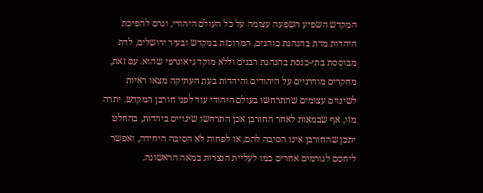המקדש השפיע השפעה עצומה על כל העולם היהודי, וגרם להפיכת היהדות מדת בהנהגת כוהנים, המרוכזת במקדש ובעיר ירושלים, לדת מבוססת בתי-כנסת בהנהגת רבנים וללא מוקד גיאוגרפי שהוא. עם זאת, מחקרים מודרניים על היהודים והיהדות בעת העתיקה מצאו ראיות לשינוים עצומים שהתרחשו בעולם היהודי עוד לפני חורבן המקדש. יתרה מזו, אף שבמאות לאחר החורבן אכן התרחשו שינויים ביהדות, בהחלט יתכן שהחורבן אינו הסיבה להם, או לפחות לא הסיבה היחידה, ואפשר ליחסם לגורמים אחרים כמו לעליית הנצרות במאה הראשונה.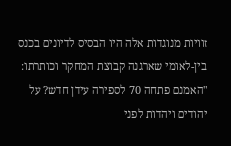זוויות מנוגדות אלה היו הבסיס לדיונים בכנס בין-לאומי שארגנה קבוצת המחקר וכותרתו: "האמנם פתחה 70 לספירה עידן חדש? על יהודים ויהדות לפני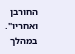החורבן ואחריו". במהלך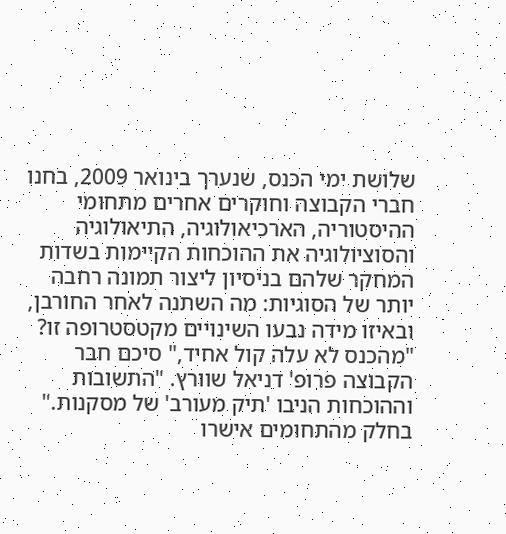שלושת ימי הכנס, שנערך בינואר 2009, בחנו חברי הקבוצה וחוקרים אחרים מתחומי ההיסטוריה, הארכיאולוגיה, התיאולוגיה והסוציולוגיה את ההוכחות הקיימות בשדות המחקר שלהם בניסיון ליצור תמונה רחבה יותר של הסוגיות: מה השתנה לאחר החורבן, ובאיזו מידה נבעו השינויים מקטסטרופה זו?
"מהכנס לא עלה קול אחיד," סיכם חבר הקבוצה פרופ' דניאל שוורץ. "התשובות וההוכחות הניבו 'תיק מעורב' של מסקנות." בחלק מהתחומים אישרו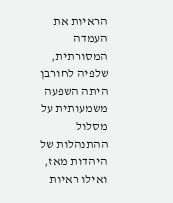הראיות את העמדה המסורתית, שלפיה לחורבן היתה השפעה משמעותית על מסלול ההתנהלות של היהדות מאז, ואילו ראיות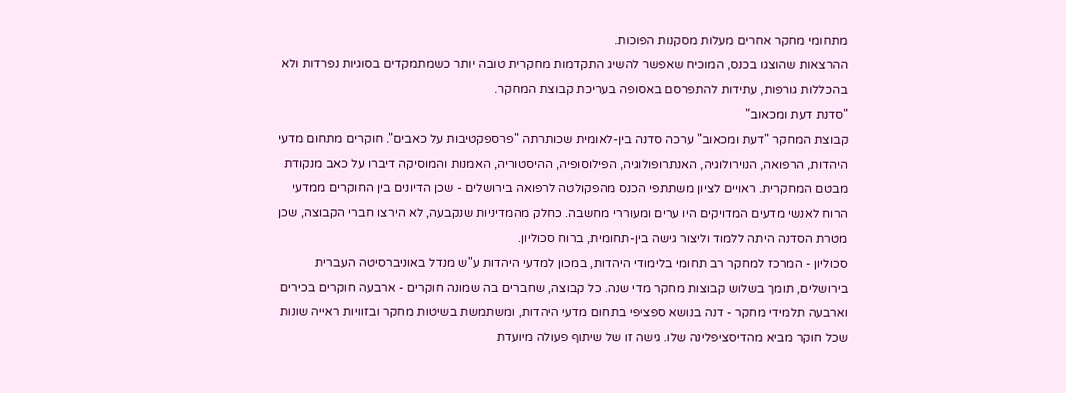מתחומי מחקר אחרים מעלות מסקנות הפוכות.
ההרצאות שהוצגו בכנס, המוכיח שאפשר להשיג התקדמות מחקרית טובה יותר כשמתמקדים בסוגיות נפרדות ולא בהכללות גורפות, עתידות להתפרסם באסופה בעריכת קבוצת המחקר.
"סדנת דעת ומכאוב"
קבוצת המחקר "דעת ומכאוב" ערכה סדנה בין-לאומית שכותרתה "פרספקטיבות על כאבים". חוקרים מתחום מדעי היהדות, הרפואה, הנוירולוגיה, האנתרופולוגיה, הפילוסופיה, ההיסטוריה, האמנות והמוסיקה דיברו על כאב מנקודת מבטם המחקרית. ראויים לציון משתתפי הכנס מהפקולטה לרפואה בירושלים - שכן הדיונים בין החוקרים ממדעי הרוח לאנשי מדעים המדויקים היו ערים ומעוררי מחשבה. כחלק מהמדיניות שנקבעה, לא הירצו חברי הקבוצה, שכן מטרת הסדנה היתה ללמוד וליצור גישה בין-תחומית, ברוח סכוליון.
סכוליון - המרכז למחקר רב תחומי בלימודי היהדות, במכון למדעי היהדות ע"ש מנדל באוניברסיטה העברית בירושלים, תומך בשלוש קבוצות מחקר מדי שנה. כל קבוצה, שחברים בה שמונה חוקרים - ארבעה חוקרים בכירים וארבעה תלמידי מחקר - דנה בנושא ספציפי בתחום מדעי היהדות, ומשתמשת בשיטות מחקר ובזוויות ראייה שונות שכל חוקר מביא מהדיסציפלינה שלו. גישה זו של שיתוף פעולה מיועדת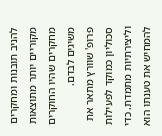להניב תובנות ומחקרים מקוריים יותר מתוצאות מחקרים שהיו החוקרים משיגים לבדם.
פרופ' שוורץ מתאר את סכוליון כמוקד לפעילות וליצירתיות מתמדת. כדי להמחיש את טענתו הוא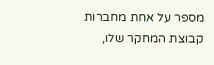מספר על אחת מחברות קבוצת המחקר שלו,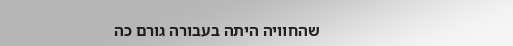שהחוויה היתה בעבורה גורם כה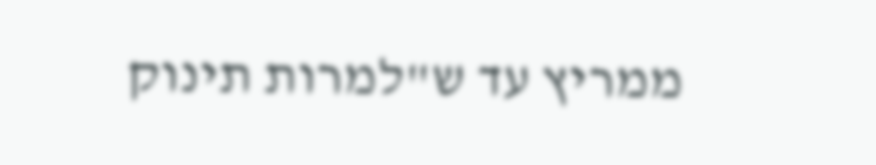ממריץ עד ש"למרות תינוק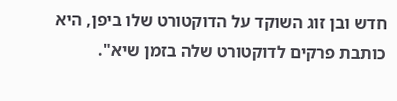חדש ובן זוג השוקד על הדוקטורט שלו ביפן, היא כותבת פרקים לדוקטורט שלה בזמן שיא".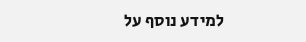למידע נוסף על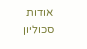אודות סכוליון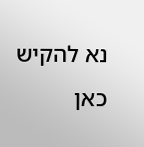נא להקיש כאן